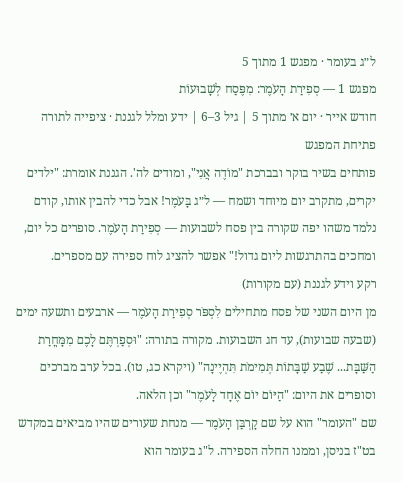ל״ג בעומר · מפגש 1 מתוך 5
מפגש 1 — סְפִירַת הָעֹמֶר: מִפֶּסַח לְשָׁבוּעוֹת
חודש אייר · יום א׳ מתוך 5 | גיל 3–6 | ידע ומלל לגננת · ציפייה לתורה
פתיחת המפגש
פותחים בשיר בוקר ובברכת "מוֹדֶה אֲנִי", ומודים לה'. הגננת אומרת: "ילדים יקרים, מתקרב יום מיוחד ושמח — ל״ג בָּעֹמֶר! אבל כדי להבין אותו, קודם נלמד משהו יפה שקורה בין פסח לשבועות — סְפִירַת הָעֹמֶר. סופרים כל יום, ומחכים בהתרגשות ליום גדול!" אפשר להציג לוח ספירה עם מספרים.
רקע וידע לגננת (עם מקורות)
מן היום השני של פסח מתחילים לִסְפֹּר סְפִירַת הָעֹמֶר — ארבעים ותשעה ימים (שבעה שבועות), עד חג השבועות. מקורה בתורה: "וּסְפַרְתֶּם לָכֶם מִמָּחֳרַת הַשַּׁבָּת... שֶׁבַע שַׁבָּתוֹת תְּמִימֹת תִּהְיֶינָה" (ויקרא כג, טו). בכל ערב מברכים וסופרים את היום: "הַיּוֹם יוֹם אֶחָד לָעֹמֶר" וכן הלאה.
שם "העומר" הוא על שם קָרְבַּן הָעֹמֶר — מנחת שעורים שהיו מביאים במקדש בט"ז בניסן, וממנו החלה הספירה. ל"ג בעומר הוא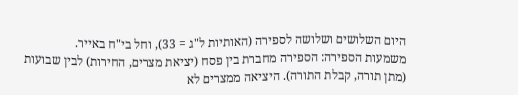היום השלושים ושלושה לספירה (האותיות ל"ג = 33), וחל בי"ח באייר.
משמעות הספירה: הספירה מחברת בין פסח (יציאת מצרים, החירות) לבין שבועות (מתן תורה, קבלת התורה). היציאה ממצרים לא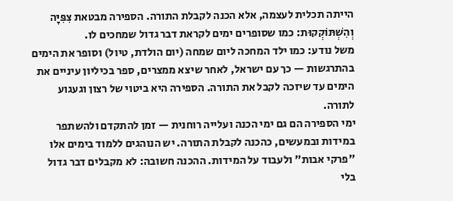הייתה תכלית לעצמה, אלא הכנה לקבלת התורה. הספירה מבטאת צִפִּיָּה וְהִשְׁתּוֹקְקוּת: כמו שסופרים ימים לקראת דבר גדול שמחכים לו.
משל נודע: כמו ילד המחכה ליום שמחה (יום הולדת, טיול) וסופר את הימים בהתרגשות — כך עם ישראל, לאחר שיצא ממצרים, ספר בכיליון עיניים את הימים עד שיזכה לקבל את התורה. הספירה היא ביטוי של רצון וגעגוע לתורה.
ימי הספירה הם גם ימי הכנה ועלייה רוחנית — זמן להתקדם ולהשתפר במידות ובמעשים, כהכנה לקבלת התורה. יש הנוהגים ללמוד בימים אלו "פרקי אבות" ולעבוד על המידות. ההכנה חשובה: לא מקבלים דבר גדול בלי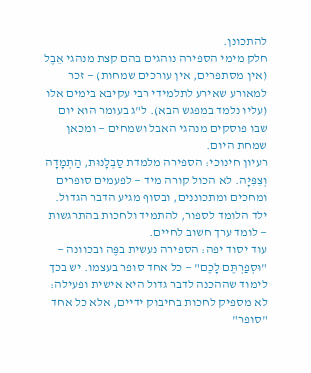להתכונן.
חלק מימי הספירה נוהגים בהם קצת מנהגי אֵבֶל (אין מסתפרים, אין עורכים שמחות) — זכר למאורע שאירע לתלמידי רבי עקיבא בימים אלו (עליו נלמד במפגש הבא). ל"ג בעומר הוא יום שבו פוסקים מנהגי האבל ושמחים — ומכאן שמחת היום.
רעיון חינוכי: הספירה מלמדת סַבְלָנוּת, הַתְמָדָה וְצִפִּיָּה. לא הכול קורה מיד — לפעמים סופרים ומחכים ומתכוננים, ובסוף מגיע הדבר הגדול. ילד הלומד לספור, להתמיד ולחכות בהתרגשות — לומד ערך חשוב לחיים.
עוד יסוד יפה: הספירה נעשית בפֶּה ובכוונה — "וּסְפַרְתֶּם לָכֶם" — כל אחד סופר בעצמו. יש בכך לימוד שההכנה לדבר גדול היא אישית ופעילה: לא מספיק לחכות בחיבוק ידיים, אלא כל אחד "סופר"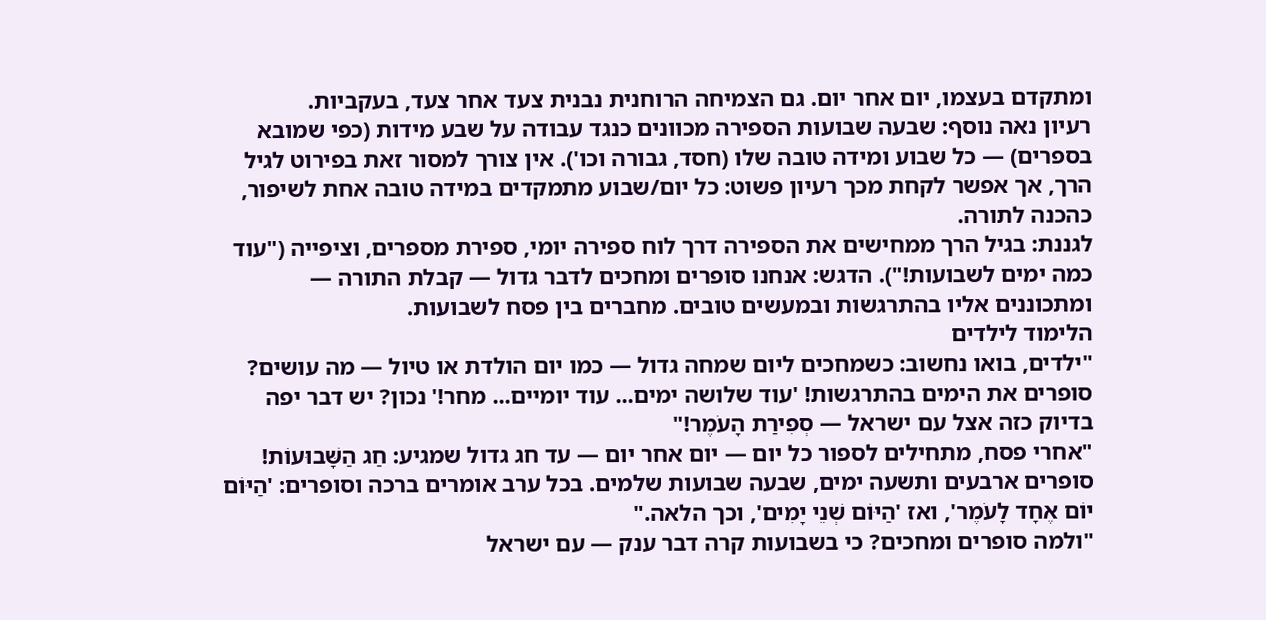ומתקדם בעצמו, יום אחר יום. גם הצמיחה הרוחנית נבנית צעד אחר צעד, בעקביות.
רעיון נאה נוסף: שבעה שבועות הספירה מכוונים כנגד עבודה על שבע מידות (כפי שמובא בספרים) — כל שבוע ומידה טובה שלו (חסד, גבורה וכו'). אין צורך למסור זאת בפירוט לגיל הרך, אך אפשר לקחת מכך רעיון פשוט: כל יום/שבוע מתמקדים במידה טובה אחת לשיפור, כהכנה לתורה.
לגננת: בגיל הרך ממחישים את הספירה דרך לוח ספירה יומי, ספירת מספרים, וציפייה ("עוד כמה ימים לשבועות!"). הדגש: אנחנו סופרים ומחכים לדבר גדול — קבלת התורה — ומתכוננים אליו בהתרגשות ובמעשים טובים. מחברים בין פסח לשבועות.
הלימוד לילדים
"ילדים, בואו נחשוב: כשמחכים ליום שמחה גדול — כמו יום הולדת או טיול — מה עושים? סופרים את הימים בהתרגשות! 'עוד שלושה ימים... עוד יומיים... מחר!' נכון? יש דבר יפה בדיוק כזה אצל עם ישראל — סְפִירַת הָעֹמֶר!"
"אחרי פסח, מתחילים לספור כל יום — יום אחר יום — עד חג גדול שמגיע: חַג הַשָּׁבוּעוֹת! סופרים ארבעים ותשעה ימים, שבעה שבועות שלמים. בכל ערב אומרים ברכה וסופרים: 'הַיּוֹם יוֹם אֶחָד לָעֹמֶר', ואז 'הַיּוֹם שְׁנֵי יָמִים', וכך הלאה."
"ולמה סופרים ומחכים? כי בשבועות קרה דבר ענק — עם ישראל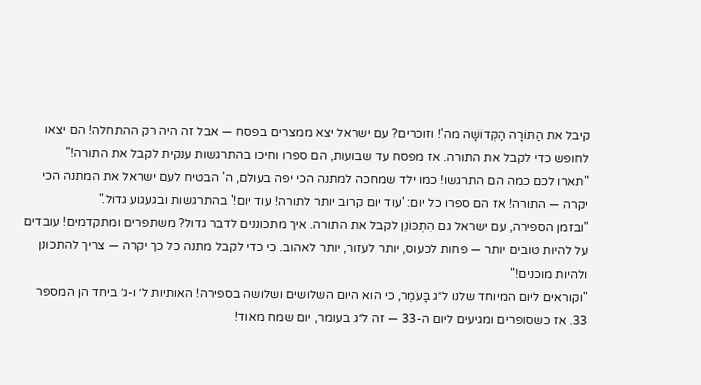קיבל את הַתּוֹרָה הַקְּדוֹשָׁה מה'! וזוכרים? עם ישראל יצא ממצרים בפסח — אבל זה היה רק ההתחלה! הם יצאו לחופש כדי לקבל את התורה. אז מפסח עד שבועות, הם ספרו וחיכו בהתרגשות ענקית לקבל את התורה!"
"תארו לכם כמה הם התרגשו! כמו ילד שמחכה למתנה הכי יפה בעולם, ה' הבטיח לעם ישראל את המתנה הכי יקרה — התורה! אז הם ספרו כל יום: 'עוד יום קרוב יותר לתורה! עוד יום!' בהתרגשות ובגעגוע גדול."
"ובזמן הספירה, עם ישראל גם הִתְכּוֹנֵן לקבל את התורה. איך מתכוננים לדבר גדול? משתפרים ומתקדמים! עובדים על להיות טובים יותר — פחות לכעוס, יותר לעזור, יותר לאהוב. כי כדי לקבל מתנה כל כך יקרה — צריך להתכונן ולהיות מוכנים!"
"וקוראים ליום המיוחד שלנו ל״ג בָּעֹמֶר, כי הוא היום השלושים ושלושה בספירה! האותיות ל׳ ו-ג׳ ביחד הן המספר 33. אז כשסופרים ומגיעים ליום ה-33 — זה ל״ג בעומר, יום שמח מאוד!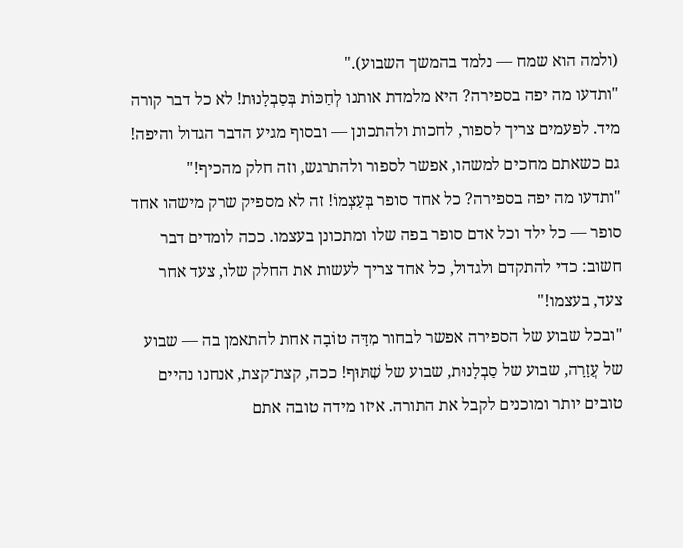(ולמה הוא שמח — נלמד בהמשך השבוע)."
"ותדעו מה יפה בספירה? היא מלמדת אותנו לְחַכּוֹת בְּסַבְלָנוּת! לא כל דבר קורה מיד. לפעמים צריך לספור, לחכות ולהתכונן — ובסוף מגיע הדבר הגדול והיפה! גם כשאתם מחכים למשהו, אפשר לספור ולהתרגש, וזה חלק מהכיף!"
"ותדעו מה יפה בספירה? כל אחד סופר בְּעַצְמוֹ! זה לא מספיק שרק מישהו אחד סופר — כל ילד וכל אדם סופר בפה שלו ומתכונן בעצמו. ככה לומדים דבר חשוב: כדי להתקדם ולגדול, כל אחד צריך לעשות את החלק שלו, צעד אחר צעד, בעצמו!"
"ובכל שבוע של הספירה אפשר לבחור מִדָּה טוֹבָה אחת להתאמן בה — שבוע של עֲזָרָה, שבוע של סַבְלָנוּת, שבוע של שִׁתּוּף! ככה, קצת־קצת, אנחנו נהיים טובים יותר ומוכנים לקבל את התורה. איזו מידה טובה אתם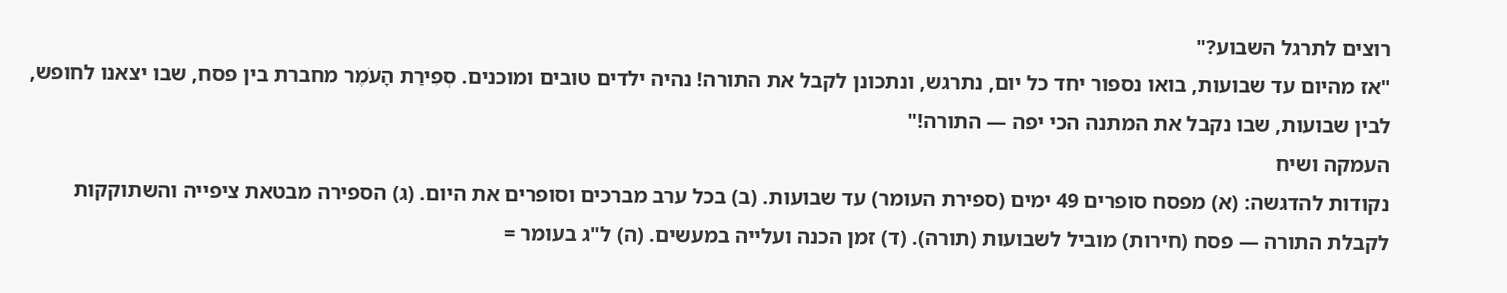רוצים לתרגל השבוע?"
"אז מהיום עד שבועות, בואו נספור יחד כל יום, נתרגש, ונתכונן לקבל את התורה! נהיה ילדים טובים ומוכנים. סְפִירַת הָעֹמֶר מחברת בין פסח, שבו יצאנו לחופש, לבין שבועות, שבו נקבל את המתנה הכי יפה — התורה!"
העמקה ושיח
נקודות להדגשה: (א) מפסח סופרים 49 ימים (ספירת העומר) עד שבועות. (ב) בכל ערב מברכים וסופרים את היום. (ג) הספירה מבטאת ציפייה והשתוקקות לקבלת התורה — פסח (חירות) מוביל לשבועות (תורה). (ד) זמן הכנה ועלייה במעשים. (ה) ל"ג בעומר =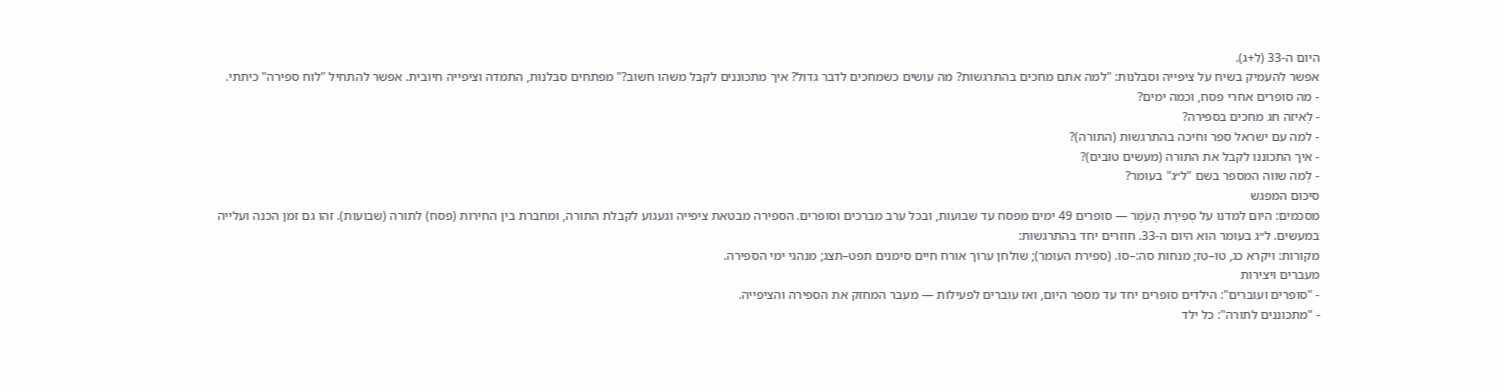היום ה-33 (ל+ג).
אפשר להעמיק בשיח על ציפייה וסבלנות: "למה אתם מחכים בהתרגשות? מה עושים כשמחכים לדבר גדול? איך מתכוננים לקבל משהו חשוב?" מפתחים סבלנות, התמדה וציפייה חיובית. אפשר להתחיל "לוח ספירה" כיתתי.
- מה סופרים אחרי פסח, וכמה ימים?
- לְאיזה חג מחכים בספירה?
- למה עם ישראל ספר וחיכה בהתרגשות (התורה)?
- איך התכוננו לקבל את התורה (מעשים טובים)?
- לְמה שווה המספר בשם "ל״ג" בעומר?
סיכום המפגש
מסכמים: היום למדנו על סְפִירַת הָעֹמֶר — סופרים 49 ימים מפסח עד שבועות, ובכל ערב מברכים וסופרים. הספירה מבטאת ציפייה וגעגוע לקבלת התורה, ומחברת בין החירות (פסח) לתורה (שבועות). זהו גם זמן הכנה ועלייה במעשים. ל״ג בעומר הוא היום ה-33. חוזרים יחד בהתרגשות:
מקורות: ויקרא כג, טו–טז; מנחות סה:–סו. (ספירת העומר); שולחן ערוך אורח חיים סימנים תפט–תצג; מנהגי ימי הספירה.
מעברים ויצירות
- "סופרים ועוברים": הילדים סופרים יחד עד מספר היום, ואז עוברים לפעילות — מעבר המחזק את הספירה והציפייה.
- "מתכוננים לתורה": כל ילד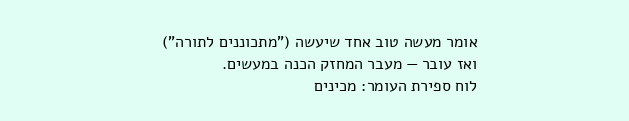אומר מעשה טוב אחד שיעשה ("מתכוננים לתורה") ואז עובר — מעבר המחזק הכנה במעשים.
לוח ספירת העומר: מכינים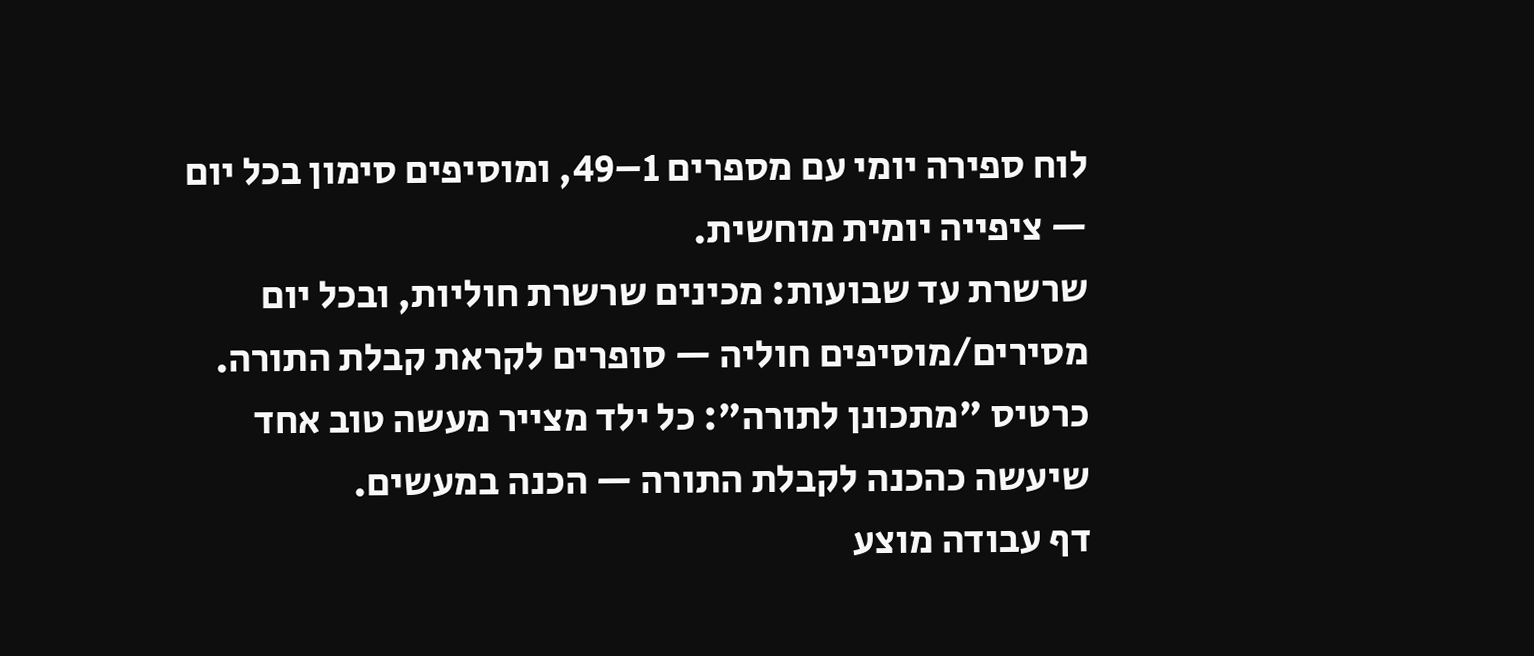לוח ספירה יומי עם מספרים 1–49, ומוסיפים סימון בכל יום — ציפייה יומית מוחשית.
שרשרת עד שבועות: מכינים שרשרת חוליות, ובכל יום מסירים/מוסיפים חוליה — סופרים לקראת קבלת התורה.
כרטיס "מתכונן לתורה": כל ילד מצייר מעשה טוב אחד שיעשה כהכנה לקבלת התורה — הכנה במעשים.
דף עבודה מוצע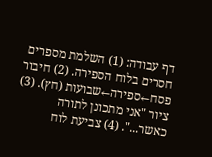דף עבודה: (1) השלמת מספרים חסרים בלוח הספירה. (2) חיבור פסח←ספירה←שבועות (חץ). (3) ציור "אני מתכונן לתורה כאשר...". (4) צביעת לוח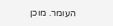העומר. מוכן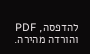להדפסה, PDF והורדה מהירה.